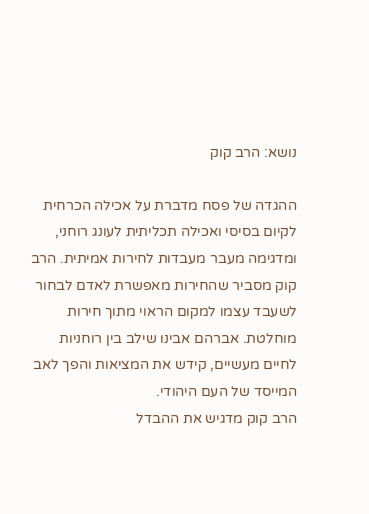נושא: הרב קוק

ההגדה של פסח מדברת על אכילה הכרחית לקיום בסיסי ואכילה תכליתית לעונג רוחני, ומדגימה מעבר מעבדות לחירות אמיתית. הרב קוק מסביר שהחירות מאפשרת לאדם לבחור לשעבד עצמו למקום הראוי מתוך חירות מוחלטת. אברהם אבינו שילב בין רוחניות לחיים מעשיים, קידש את המציאות והפך לאב המייסד של העם היהודי.
הרב קוק מדגיש את ההבדל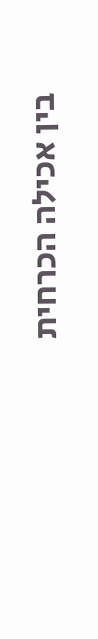בין אכילה הכרחית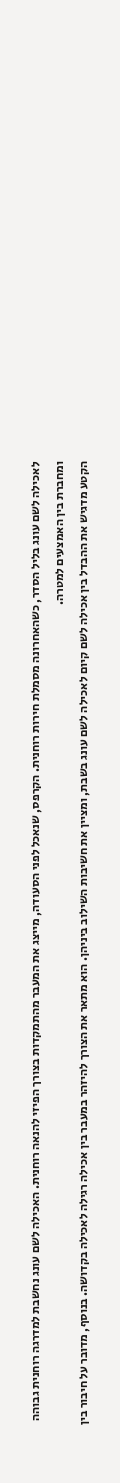לאכילה לשם עונג בליל הסדר, כשהאחרונה מסמלת חירות רוחנית. הקרפס, שנאכל לפני הסעודה, מייצג את המעבר מהתמקדות בצורך הפיזי להנאה רוחנית. האכילה לשם עונג נחשבת למדרגה רוחנית גבוהה ומחברת בין האמצעים למטרה.
הקטע מדגיש את ההבדל בין אכילה לשם קיום לאכילה לשם עונג בשבת, ומציין את חשיבות השילוב ביניהן. הוא מתאר את הצורך להיזהר במעבר בין אכילה רגילה לאכילה בקדושה. בנוסף, מדובר על חיבור בין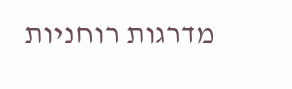מדרגות רוחניות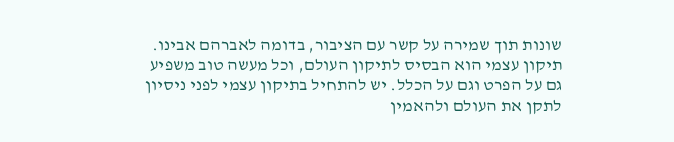שונות תוך שמירה על קשר עם הציבור, בדומה לאברהם אבינו.
תיקון עצמי הוא הבסיס לתיקון העולם, וכל מעשה טוב משפיע גם על הפרט וגם על הכלל. יש להתחיל בתיקון עצמי לפני ניסיון לתקן את העולם ולהאמין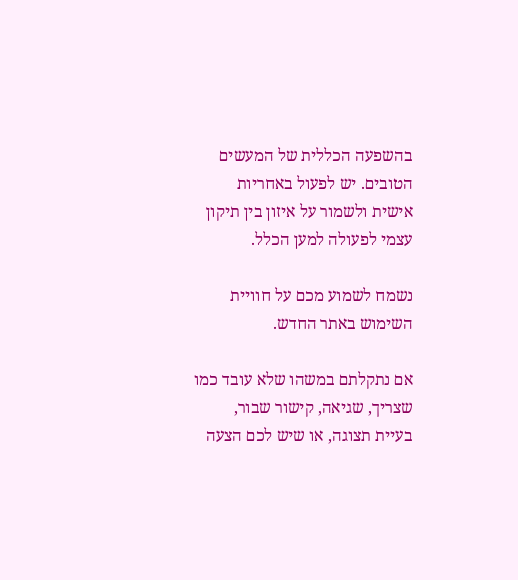בהשפעה הכללית של המעשים הטובים. יש לפעול באחריות אישית ולשמור על איזון בין תיקון עצמי לפעולה למען הכלל.

נשמח לשמוע מכם על חוויית השימוש באתר החדש.

אם נתקלתם במשהו שלא עובד כמו שצריך, שגיאה, קישור שבור, בעיית תצוגה, או שיש לכם הצעה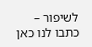לשיפור – כתבו לנו כאן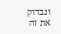ונבדוק את זה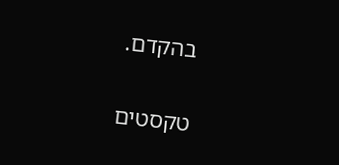בהקדם.

טקסטים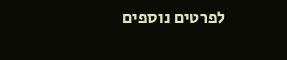לפרטים נוספים